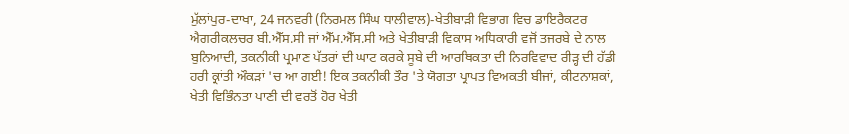ਮੁੱਲਾਂਪੁਰ-ਦਾਖਾ, 24 ਜਨਵਰੀ (ਨਿਰਮਲ ਸਿੰਘ ਧਾਲੀਵਾਲ)-ਖੇਤੀਬਾੜੀ ਵਿਭਾਗ ਵਿਚ ਡਾਇਰੈਕਟਰ ਐਗਰੀਕਲਚਰ ਬੀ.ਐੱਸ.ਸੀ ਜਾਂ ਐੱਮ.ਐੱਸ.ਸੀ ਅਤੇ ਖੇਤੀਬਾੜੀ ਵਿਕਾਸ ਅਧਿਕਾਰੀ ਵਜੋਂ ਤਜਰਬੇ ਦੇ ਨਾਲ ਬੁਨਿਆਦੀ, ਤਕਨੀਕੀ ਪ੍ਰਮਾਣ ਪੱਤਰਾਂ ਦੀ ਘਾਟ ਕਰਕੇ ਸੂਬੇ ਦੀ ਆਰਥਿਕਤਾ ਦੀ ਨਿਰਵਿਵਾਦ ਰੀੜ੍ਹ ਦੀ ਹੱਡੀ ਹਰੀ ਕ੍ਰਾਂਤੀ ਔਕੜਾਂ 'ਚ ਆ ਗਈ! ਇਕ ਤਕਨੀਕੀ ਤੌਰ 'ਤੇ ਯੋਗਤਾ ਪ੍ਰਾਪਤ ਵਿਅਕਤੀ ਬੀਜਾਂ, ਕੀਟਨਾਸ਼ਕਾਂ, ਖੇਤੀ ਵਿਭਿੰਨਤਾ ਪਾਣੀ ਦੀ ਵਰਤੋਂ ਹੋਰ ਖੇਤੀ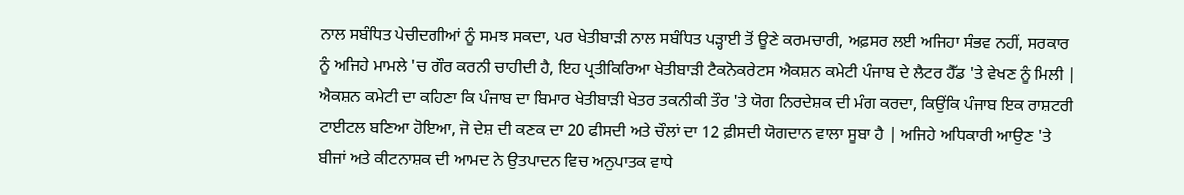ਨਾਲ ਸਬੰਧਿਤ ਪੇਚੀਦਗੀਆਂ ਨੂੰ ਸਮਝ ਸਕਦਾ, ਪਰ ਖੇਤੀਬਾੜੀ ਨਾਲ ਸਬੰਧਿਤ ਪੜ੍ਹਾਈ ਤੋਂ ਊਣੇ ਕਰਮਚਾਰੀ, ਅਫ਼ਸਰ ਲਈ ਅਜਿਹਾ ਸੰਭਵ ਨਹੀਂ, ਸਰਕਾਰ ਨੂੰ ਅਜਿਹੇ ਮਾਮਲੇ 'ਚ ਗੌਰ ਕਰਨੀ ਚਾਹੀਦੀ ਹੈ, ਇਹ ਪ੍ਰਤੀਕਿਰਿਆ ਖੇਤੀਬਾੜੀ ਟੈਕਨੋਕਰੇਟਸ ਐਕਸ਼ਨ ਕਮੇਟੀ ਪੰਜਾਬ ਦੇ ਲੈਟਰ ਹੈੱਡ 'ਤੇ ਵੇਖਣ ਨੂੰ ਮਿਲੀ | ਐਕਸ਼ਨ ਕਮੇਟੀ ਦਾ ਕਹਿਣਾ ਕਿ ਪੰਜਾਬ ਦਾ ਬਿਮਾਰ ਖੇਤੀਬਾੜੀ ਖੇਤਰ ਤਕਨੀਕੀ ਤੌਰ 'ਤੇ ਯੋਗ ਨਿਰਦੇਸ਼ਕ ਦੀ ਮੰਗ ਕਰਦਾ, ਕਿਉਂਕਿ ਪੰਜਾਬ ਇਕ ਰਾਸ਼ਟਰੀ ਟਾਈਟਲ ਬਣਿਆ ਹੋਇਆ, ਜੋ ਦੇਸ਼ ਦੀ ਕਣਕ ਦਾ 20 ਫੀਸਦੀ ਅਤੇ ਚੌਲਾਂ ਦਾ 12 ਫ਼ੀਸਦੀ ਯੋਗਦਾਨ ਵਾਲਾ ਸੂਬਾ ਹੈ | ਅਜਿਹੇ ਅਧਿਕਾਰੀ ਆਉਣ 'ਤੇ ਬੀਜਾਂ ਅਤੇ ਕੀਟਨਾਸ਼ਕ ਦੀ ਆਮਦ ਨੇ ਉਤਪਾਦਨ ਵਿਚ ਅਨੁਪਾਤਕ ਵਾਧੇ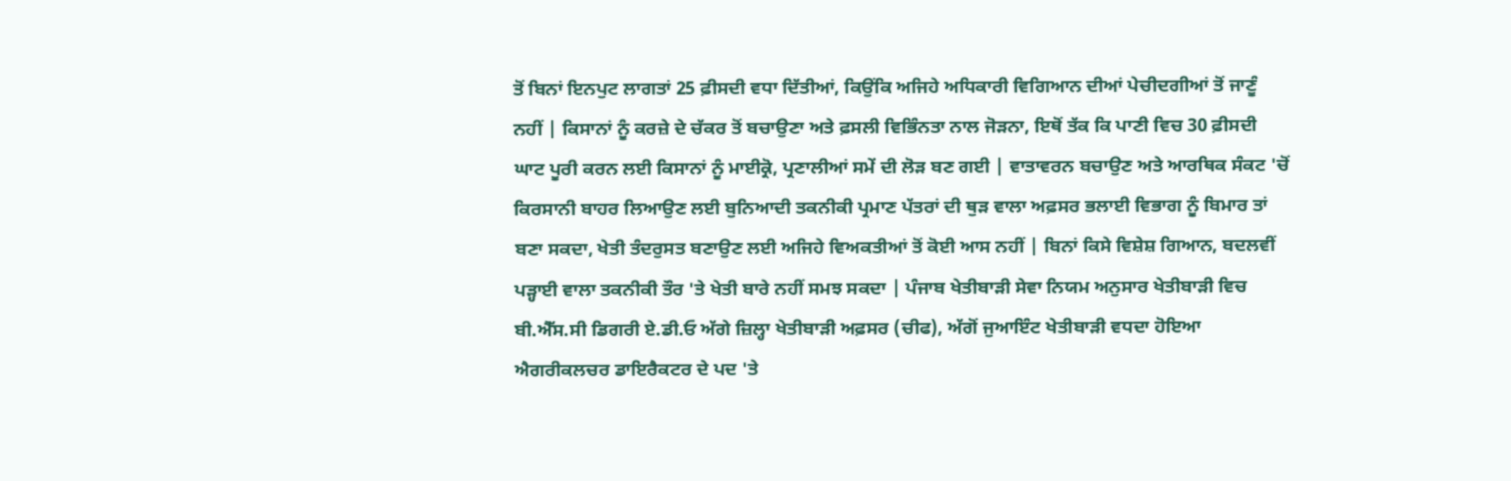ਤੋਂ ਬਿਨਾਂ ਇਨਪੁਟ ਲਾਗਤਾਂ 25 ਫ਼ੀਸਦੀ ਵਧਾ ਦਿੱਤੀਆਂ, ਕਿਉਂਕਿ ਅਜਿਹੇ ਅਧਿਕਾਰੀ ਵਿਗਿਆਨ ਦੀਆਂ ਪੇਚੀਦਗੀਆਂ ਤੋਂ ਜਾਣੂੰ ਨਹੀਂ | ਕਿਸਾਨਾਂ ਨੂੰ ਕਰਜ਼ੇ ਦੇ ਚੱਕਰ ਤੋਂ ਬਚਾਉਣਾ ਅਤੇ ਫ਼ਸਲੀ ਵਿਭਿੰਨਤਾ ਨਾਲ ਜੋੜਨਾ, ਇਥੋਂ ਤੱਕ ਕਿ ਪਾਣੀ ਵਿਚ 30 ਫ਼ੀਸਦੀ ਘਾਟ ਪੂਰੀ ਕਰਨ ਲਈ ਕਿਸਾਨਾਂ ਨੂੰ ਮਾਈਕ੍ਰੋ, ਪ੍ਰਣਾਲੀਆਂ ਸਮੇਂ ਦੀ ਲੋੜ ਬਣ ਗਈ | ਵਾਤਾਵਰਨ ਬਚਾਉਣ ਅਤੇ ਆਰਥਿਕ ਸੰਕਟ 'ਚੋਂ ਕਿਰਸਾਨੀ ਬਾਹਰ ਲਿਆਉਣ ਲਈ ਬੁਨਿਆਦੀ ਤਕਨੀਕੀ ਪ੍ਰਮਾਣ ਪੱਤਰਾਂ ਦੀ ਥੁੜ ਵਾਲਾ ਅਫ਼ਸਰ ਭਲਾਈ ਵਿਭਾਗ ਨੂੰ ਬਿਮਾਰ ਤਾਂ ਬਣਾ ਸਕਦਾ, ਖੇਤੀ ਤੰਦਰੁਸਤ ਬਣਾਉਣ ਲਈ ਅਜਿਹੇ ਵਿਅਕਤੀਆਂ ਤੋਂ ਕੋਈ ਆਸ ਨਹੀਂ | ਬਿਨਾਂ ਕਿਸੇ ਵਿਸ਼ੇਸ਼ ਗਿਆਨ, ਬਦਲਵੀਂ ਪੜ੍ਹਾਈ ਵਾਲਾ ਤਕਨੀਕੀ ਤੌਰ 'ਤੇ ਖੇਤੀ ਬਾਰੇ ਨਹੀਂ ਸਮਝ ਸਕਦਾ | ਪੰਜਾਬ ਖੇਤੀਬਾੜੀ ਸੇਵਾ ਨਿਯਮ ਅਨੁਸਾਰ ਖੇਤੀਬਾੜੀ ਵਿਚ ਬੀ.ਐੱਸ.ਸੀ ਡਿਗਰੀ ਏ.ਡੀ.ਓ ਅੱਗੇ ਜ਼ਿਲ੍ਹਾ ਖੇਤੀਬਾੜੀ ਅਫ਼ਸਰ (ਚੀਫ), ਅੱਗੋਂ ਜੁਆਇੰਟ ਖੇਤੀਬਾੜੀ ਵਧਦਾ ਹੋਇਆ ਐਗਰੀਕਲਚਰ ਡਾਇਰੈਕਟਰ ਦੇ ਪਦ 'ਤੇ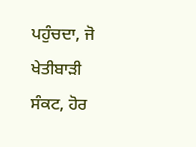ਪਹੁੰਚਦਾ, ਜੋ ਖੇਤੀਬਾੜੀ ਸੰਕਟ, ਹੋਰ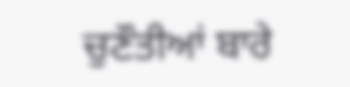ਚੁਣੌਤੀਆਂ ਬਾਰੇ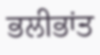ਭਲੀਭਾਂਤ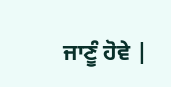ਜਾਣੂੰ ਹੋਵੇ |